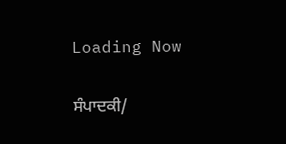Loading Now

ਸੰਪਾਦਕੀ/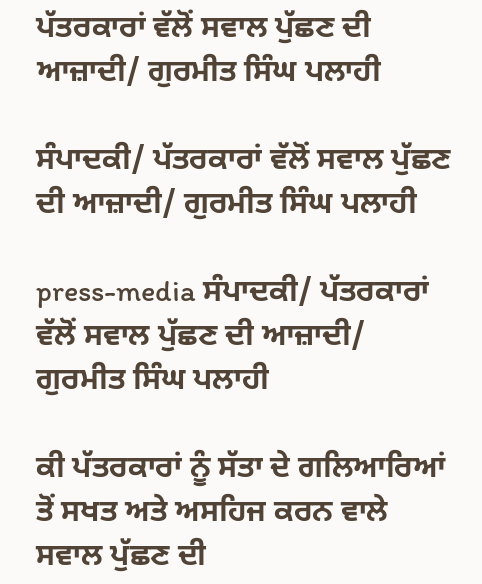ਪੱਤਰਕਾਰਾਂ ਵੱਲੋਂ ਸਵਾਲ ਪੁੱਛਣ ਦੀ ਆਜ਼ਾਦੀ/ ਗੁਰਮੀਤ ਸਿੰਘ ਪਲਾਹੀ

ਸੰਪਾਦਕੀ/ ਪੱਤਰਕਾਰਾਂ ਵੱਲੋਂ ਸਵਾਲ ਪੁੱਛਣ ਦੀ ਆਜ਼ਾਦੀ/ ਗੁਰਮੀਤ ਸਿੰਘ ਪਲਾਹੀ

press-media ਸੰਪਾਦਕੀ/ ਪੱਤਰਕਾਰਾਂ ਵੱਲੋਂ ਸਵਾਲ ਪੁੱਛਣ ਦੀ ਆਜ਼ਾਦੀ/ ਗੁਰਮੀਤ ਸਿੰਘ ਪਲਾਹੀ

ਕੀ ਪੱਤਰਕਾਰਾਂ ਨੂੰ ਸੱਤਾ ਦੇ ਗਲਿਆਰਿਆਂ ਤੋਂ ਸਖਤ ਅਤੇ ਅਸਹਿਜ ਕਰਨ ਵਾਲੇ ਸਵਾਲ ਪੁੱਛਣ ਦੀ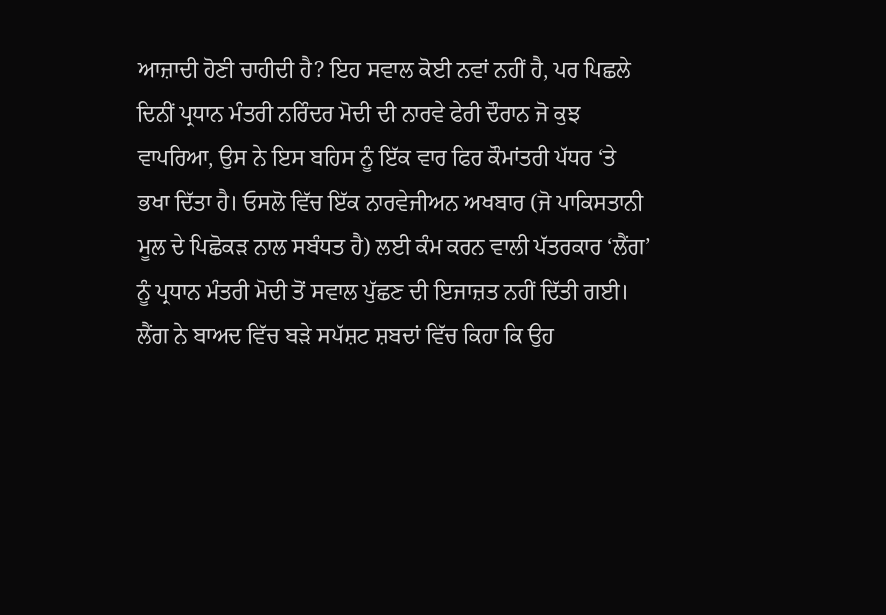ਆਜ਼ਾਦੀ ਹੋਣੀ ਚਾਹੀਦੀ ਹੈ? ਇਹ ਸਵਾਲ ਕੋਈ ਨਵਾਂ ਨਹੀਂ ਹੈ, ਪਰ ਪਿਛਲੇ ਦਿਨੀਂ ਪ੍ਰਧਾਨ ਮੰਤਰੀ ਨਰਿੰਦਰ ਮੋਦੀ ਦੀ ਨਾਰਵੇ ਫੇਰੀ ਦੌਰਾਨ ਜੋ ਕੁਝ ਵਾਪਰਿਆ, ਉਸ ਨੇ ਇਸ ਬਹਿਸ ਨੂੰ ਇੱਕ ਵਾਰ ਫਿਰ ਕੌਮਾਂਤਰੀ ਪੱਧਰ ‘ਤੇ ਭਖਾ ਦਿੱਤਾ ਹੈ। ਓਸਲੋ ਵਿੱਚ ਇੱਕ ਨਾਰਵੇਜੀਅਨ ਅਖਬਾਰ (ਜੋ ਪਾਕਿਸਤਾਨੀ ਮੂਲ ਦੇ ਪਿਛੋਕੜ ਨਾਲ ਸਬੰਧਤ ਹੈ) ਲਈ ਕੰਮ ਕਰਨ ਵਾਲੀ ਪੱਤਰਕਾਰ ‘ਲੈਂਗ’ ਨੂੰ ਪ੍ਰਧਾਨ ਮੰਤਰੀ ਮੋਦੀ ਤੋਂ ਸਵਾਲ ਪੁੱਛਣ ਦੀ ਇਜਾਜ਼ਤ ਨਹੀਂ ਦਿੱਤੀ ਗਈ। ਲੈਂਗ ਨੇ ਬਾਅਦ ਵਿੱਚ ਬੜੇ ਸਪੱਸ਼ਟ ਸ਼ਬਦਾਂ ਵਿੱਚ ਕਿਹਾ ਕਿ ਉਹ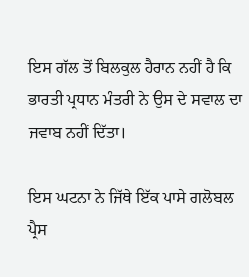ਇਸ ਗੱਲ ਤੋਂ ਬਿਲਕੁਲ ਹੈਰਾਨ ਨਹੀਂ ਹੈ ਕਿ ਭਾਰਤੀ ਪ੍ਰਧਾਨ ਮੰਤਰੀ ਨੇ ਉਸ ਦੇ ਸਵਾਲ ਦਾ ਜਵਾਬ ਨਹੀਂ ਦਿੱਤਾ।

ਇਸ ਘਟਨਾ ਨੇ ਜਿੱਥੇ ਇੱਕ ਪਾਸੇ ਗਲੋਬਲ ਪ੍ਰੈਸ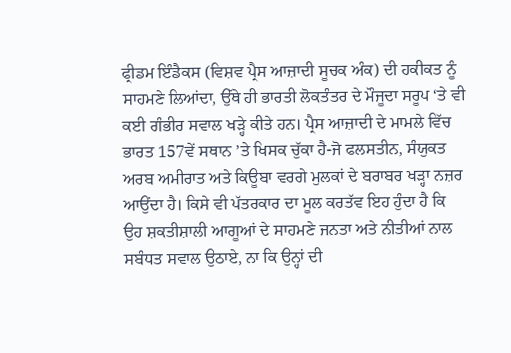ਫ੍ਰੀਡਮ ਇੰਡੈਕਸ (ਵਿਸ਼ਵ ਪ੍ਰੈਸ ਆਜ਼ਾਦੀ ਸੂਚਕ ਅੰਕ) ਦੀ ਹਕੀਕਤ ਨੂੰ ਸਾਹਮਣੇ ਲਿਆਂਦਾ, ਉੱਥੇ ਹੀ ਭਾਰਤੀ ਲੋਕਤੰਤਰ ਦੇ ਮੌਜੂਦਾ ਸਰੂਪ ‘ਤੇ ਵੀ ਕਈ ਗੰਭੀਰ ਸਵਾਲ ਖੜ੍ਹੇ ਕੀਤੇ ਹਨ। ਪ੍ਰੈਸ ਆਜ਼ਾਦੀ ਦੇ ਮਾਮਲੇ ਵਿੱਚ ਭਾਰਤ 157ਵੇਂ ਸਥਾਨ ’ਤੇ ਖਿਸਕ ਚੁੱਕਾ ਹੈ-ਜੋ ਫਲਸਤੀਨ, ਸੰਯੁਕਤ ਅਰਬ ਅਮੀਰਾਤ ਅਤੇ ਕਿਊਬਾ ਵਰਗੇ ਮੁਲਕਾਂ ਦੇ ਬਰਾਬਰ ਖੜ੍ਹਾ ਨਜ਼ਰ ਆਉਂਦਾ ਹੈ। ਕਿਸੇ ਵੀ ਪੱਤਰਕਾਰ ਦਾ ਮੂਲ ਕਰਤੱਵ ਇਹ ਹੁੰਦਾ ਹੈ ਕਿ ਉਹ ਸ਼ਕਤੀਸ਼ਾਲੀ ਆਗੂਆਂ ਦੇ ਸਾਹਮਣੇ ਜਨਤਾ ਅਤੇ ਨੀਤੀਆਂ ਨਾਲ ਸਬੰਧਤ ਸਵਾਲ ਉਠਾਏ, ਨਾ ਕਿ ਉਨ੍ਹਾਂ ਦੀ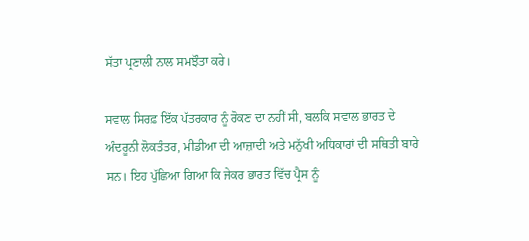ਸੱਤਾ ਪ੍ਰਣਾਲੀ ਨਾਲ ਸਮਝੌਤਾ ਕਰੇ।

ਸਵਾਲ ਸਿਰਫ਼ ਇੱਕ ਪੱਤਰਕਾਰ ਨੂੰ ਰੋਕਣ ਦਾ ਨਹੀਂ ਸੀ, ਬਲਕਿ ਸਵਾਲ ਭਾਰਤ ਦੇ ਅੰਦਰੂਨੀ ਲੋਕਤੰਤਰ, ਮੀਡੀਆ ਦੀ ਆਜ਼ਾਦੀ ਅਤੇ ਮਨੁੱਖੀ ਅਧਿਕਾਰਾਂ ਦੀ ਸਥਿਤੀ ਬਾਰੇ ਸਨ। ਇਹ ਪੁੱਛਿਆ ਗਿਆ ਕਿ ਜੇਕਰ ਭਾਰਤ ਵਿੱਚ ਪ੍ਰੈਸ ਨੂੰ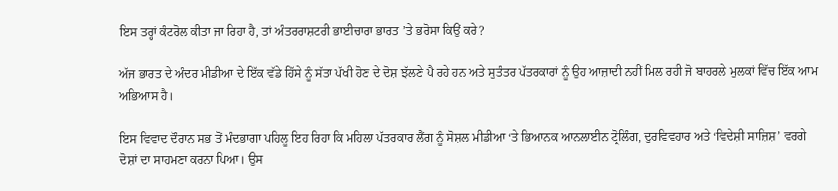ਇਸ ਤਰ੍ਹਾਂ ਕੰਟਰੋਲ ਕੀਤਾ ਜਾ ਰਿਹਾ ਹੈ, ਤਾਂ ਅੰਤਰਰਾਸ਼ਟਰੀ ਭਾਈਚਾਰਾ ਭਾਰਤ ’ਤੇ ਭਰੋਸਾ ਕਿਉਂ ਕਰੇ?

ਅੱਜ ਭਾਰਤ ਦੇ ਅੰਦਰ ਮੀਡੀਆ ਦੇ ਇੱਕ ਵੱਡੇ ਹਿੱਸੇ ਨੂੰ ਸੱਤਾ ਪੱਖੀ ਹੋਣ ਦੇ ਦੋਸ਼ ਝੱਲਣੇ ਪੈ ਰਹੇ ਹਨ ਅਤੇ ਸੁਤੰਤਰ ਪੱਤਰਕਾਰਾਂ ਨੂੰ ਉਹ ਆਜ਼ਾਦੀ ਨਹੀਂ ਮਿਲ ਰਹੀ ਜੋ ਬਾਹਰਲੇ ਮੁਲਕਾਂ ਵਿੱਚ ਇੱਕ ਆਮ ਅਭਿਆਸ ਹੈ।

ਇਸ ਵਿਵਾਦ ਦੌਰਾਨ ਸਭ ਤੋਂ ਮੰਦਭਾਗਾ ਪਹਿਲੂ ਇਹ ਰਿਹਾ ਕਿ ਮਹਿਲਾ ਪੱਤਰਕਾਰ ਲੈਂਗ ਨੂੰ ਸੋਸ਼ਲ ਮੀਡੀਆ ‘ਤੇ ਭਿਆਨਕ ਆਨਲਾਈਨ ਟ੍ਰੋਲਿੰਗ, ਦੁਰਵਿਵਹਾਰ ਅਤੇ ‘ਵਿਦੇਸ਼ੀ ਸਾਜ਼ਿਸ਼’ ਵਰਗੇ ਦੋਸ਼ਾਂ ਦਾ ਸਾਹਮਣਾ ਕਰਨਾ ਪਿਆ। ਉਸ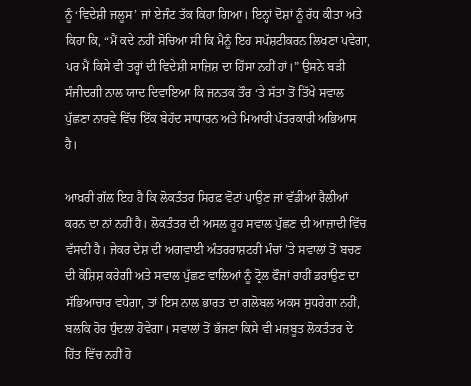ਨੂੰ ‘ਵਿਦੇਸ਼ੀ ਜਲੂਸ’ ਜਾਂ ਏਜੰਟ ਤੱਕ ਕਿਹਾ ਗਿਆ। ਇਨ੍ਹਾਂ ਦੋਸ਼ਾਂ ਨੂੰ ਰੱਧ ਕੀਤਾ ਅਤੇ ਕਿਹਾ ਕਿ, “ਮੈਂ ਕਦੇ ਨਹੀਂ ਸੋਚਿਆ ਸੀ ਕਿ ਮੈਨੂੰ ਇਹ ਸਪੱਸ਼ਟੀਕਰਨ ਲਿਖਣਾ ਪਵੇਗਾ, ਪਰ ਮੈਂ ਕਿਸੇ ਵੀ ਤਰ੍ਹਾਂ ਦੀ ਵਿਦੇਸ਼ੀ ਸਾਜ਼ਿਸ਼ ਦਾ ਹਿੱਸਾ ਨਹੀਂ ਹਾਂ।” ਉਸਨੇ ਬੜੀ ਸੰਜੀਦਗੀ ਨਾਲ ਯਾਦ ਦਿਵਾਇਆ ਕਿ ਜਨਤਕ ਤੌਰ ‘ਤੇ ਸੱਤਾ ਤੋਂ ਤਿੱਖੇ ਸਵਾਲ ਪੁੱਛਣਾ ਨਾਰਵੇ ਵਿੱਚ ਇੱਕ ਬੇਹੱਦ ਸਾਧਾਰਨ ਅਤੇ ਮਿਆਰੀ ਪੱਤਰਕਾਰੀ ਅਭਿਆਸ ਹੈ।

ਆਖ਼ਰੀ ਗੱਲ ਇਹ ਹੈ ਕਿ ਲੋਕਤੰਤਰ ਸਿਰਫ਼ ਵੋਟਾਂ ਪਾਉਣ ਜਾਂ ਵੱਡੀਆਂ ਰੈਲੀਆਂ ਕਰਨ ਦਾ ਨਾਂ ਨਹੀਂ ਹੈ। ਲੋਕਤੰਤਰ ਦੀ ਅਸਲ ਰੂਹ ਸਵਾਲ ਪੁੱਛਣ ਦੀ ਆਜ਼ਾਦੀ ਵਿੱਚ ਵੱਸਦੀ ਹੈ। ਜੇਕਰ ਦੇਸ਼ ਦੀ ਅਗਵਾਈ ਅੰਤਰਰਾਸ਼ਟਰੀ ਮੰਚਾਂ ’ਤੇ ਸਵਾਲਾਂ ਤੋਂ ਬਚਣ ਦੀ ਕੋਸ਼ਿਸ਼ ਕਰੇਗੀ ਅਤੇ ਸਵਾਲ ਪੁੱਛਣ ਵਾਲਿਆਂ ਨੂੰ ਟ੍ਰੋਲ ਫੌਜਾਂ ਰਾਹੀਂ ਡਰਾਉਣ ਦਾ ਸੱਭਿਆਚਾਰ ਵਧੇਗਾ, ਤਾਂ ਇਸ ਨਾਲ ਭਾਰਤ ਦਾ ਗਲੋਬਲ ਅਕਸ ਸੁਧਰੇਗਾ ਨਹੀਂ, ਬਲਕਿ ਹੋਰ ਧੁੰਦਲਾ ਹੋਵੇਗਾ। ਸਵਾਲਾਂ ਤੋਂ ਭੱਜਣਾ ਕਿਸੇ ਵੀ ਮਜ਼ਬੂਤ ਲੋਕਤੰਤਰ ਦੇ ਹਿੱਤ ਵਿੱਚ ਨਹੀਂ ਹੋ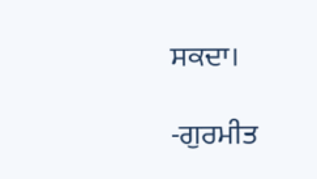ਸਕਦਾ।

-ਗੁਰਮੀਤ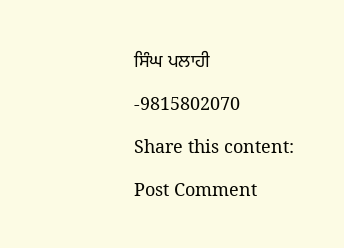ਸਿੰਘ ਪਲਾਹੀ

-9815802070

Share this content:

Post Comment